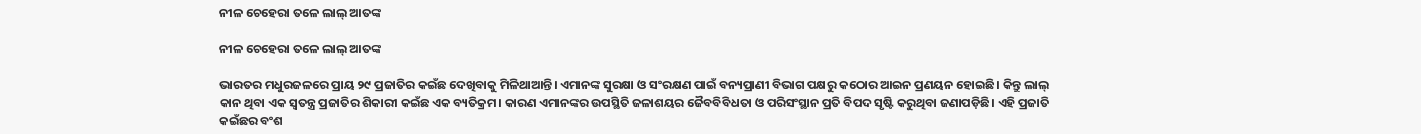ନୀଳ ଚେହେରା ତଳେ ଲାଲ୍ ଆତଙ୍କ

ନୀଳ ଚେହେରା ତଳେ ଲାଲ୍ ଆତଙ୍କ

ଭାରତର ମଧୁରଜଳରେ ପ୍ରାୟ ୨୯ ପ୍ରଜାତିର କଇଁଛ ଦେଖିବାକୁ ମିଳିଥାଆନ୍ତି। ଏମାନଙ୍କ ସୁରକ୍ଷା ଓ ସଂରକ୍ଷଣ ପାଇଁ ବନ୍ୟପ୍ରାଣୀ ବିଭାଗ ପକ୍ଷରୁ କଠୋର ଆଇନ ପ୍ରଣୟନ ହୋଇଛି। କିନ୍ତୁ ଲାଲ୍‌ କାନ ଥିବା ଏକ ସ୍ୱତନ୍ତ୍ର ପ୍ରଜାତିର ଶିକାରୀ କଇଁଛ ଏକ ବ୍ୟତିକ୍ରମ। କାରଣ ଏମାନଙ୍କର ଉପସ୍ଥିତି ଜଳାଶୟର ଜୈବବିବିଧତା ଓ ପରିସଂସ୍ଥାନ ପ୍ରତି ବିପଦ ସୃଷ୍ଟି କରୁଥିବା ଜଣାପଡ଼ିଛି। ଏହି ପ୍ରଜାତି କଇଁଛର ବଂଶ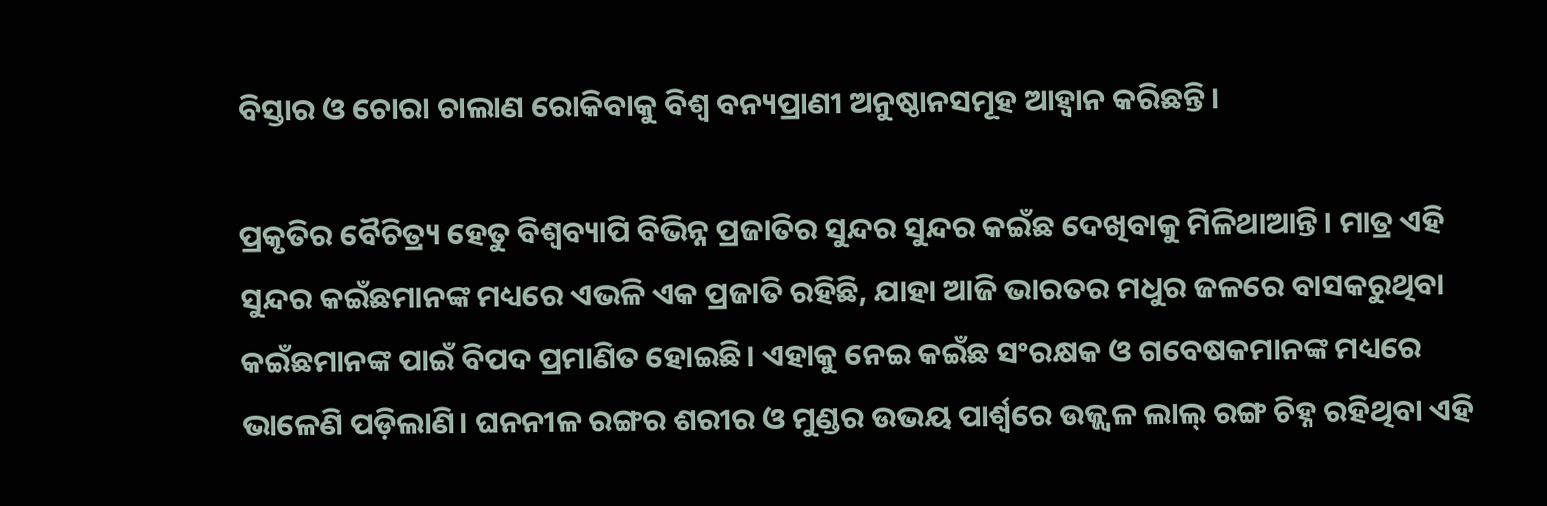ବିସ୍ତାର ଓ ଚୋରା ଚାଲାଣ ରୋକିବାକୁ ବିଶ୍ୱ ବନ୍ୟପ୍ରାଣୀ ଅନୁଷ୍ଠାନସମୂହ ଆହ୍ବାନ କରିଛନ୍ତି।

ପ୍ରକୃତିର ବୈଚିତ୍ର୍ୟ ହେତୁ ବିଶ୍ୱବ୍ୟାପି ବିଭିନ୍ନ ପ୍ରଜାତିର ସୁନ୍ଦର ସୁନ୍ଦର କଇଁଛ ଦେଖିବାକୁ ମିଳିଥାଆନ୍ତି। ମାତ୍ର ଏହି ସୁନ୍ଦର କଇଁଛମାନଙ୍କ ମଧ୍ୟରେ ଏଭଳି ଏକ ପ୍ରଜାତି ରହିଛି, ଯାହା ଆଜି ଭାରତର ମଧୁର ଜଳରେ ବାସକରୁଥିବା କଇଁଛମାନଙ୍କ ପାଇଁ ବିପଦ ପ୍ରମାଣିତ ହୋଇଛି। ଏହାକୁ ନେଇ କଇଁଛ ସଂରକ୍ଷକ ଓ ଗବେଷକମାନଙ୍କ ମଧ୍ୟରେ ଭାଳେଣି ପଡ଼ିଲାଣି। ଘନନୀଳ ରଙ୍ଗର ଶରୀର ଓ ମୁଣ୍ଡର ଉଭୟ ପାର୍ଶ୍ୱରେ ଉଜ୍ଜ୍ବଳ ଲାଲ୍‌ ରଙ୍ଗ ଚିହ୍ନ ରହିଥିବା ଏହି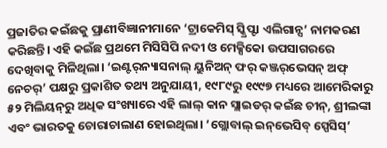ପ୍ରଜାତିର କଇଁଛକୁ ପ୍ରାଣୀବିଜ୍ଞାନୀମାନେ ‘ଟ୍ରାକେମିସ୍ ସ୍କ୍ରିପ୍ଟା ଏଲିଗାନ୍ସ’ ନାମକରଣ କରିଛନ୍ତି। ଏହି କଇଁଛ ପ୍ରଥମେ ମିସିସିପି ନଦୀ ଓ ମେକ୍ସିକୋ ଉପସାଗରରେ ଦେଖିବାକୁ ମିଳିଥିଲା। ‘ଇଣ୍ଟର୍‌ନ୍ୟାସନାଲ୍‌ ୟୁନିଅନ୍ ଫର୍‌ କଞ୍ଜର୍‌ଭେସନ୍‌ ଅଫ୍ ନେଚର୍‌’ ପକ୍ଷରୁ ପ୍ରକାଶିତ ତଥ୍ୟ ଅନୁଯାୟୀ, ୧୯୮୯ରୁ ୧୯୯୭ ମଧ୍ୟରେ ଆମେରିକାରୁ ୫୨ ମିଲିୟନ୍‌ରୁ ଅଧିକ ସଂଖ୍ୟାରେ ଏହି ଲାଲ୍‌ କାନ ସ୍ଲାଇଡର୍‌ କଇଁଛ ଚୀନ୍‌, ଶ୍ରୀଲଙ୍କା ଏବଂ ଭାରତକୁ ଚୋରାଚାଲାଣ ହୋଇଥିଲା। ‘ଗ୍ଲୋବାଲ୍‌ ଇନ୍‌ଭେସିବ୍‌ ସ୍ପେସିସ୍‌’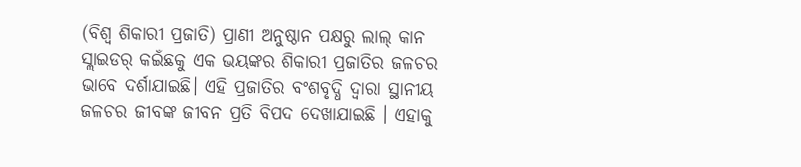(ବିଶ୍ୱ ଶିକାରୀ ପ୍ରଜାତି) ପ୍ରାଣୀ ଅନୁଷ୍ଠାନ ପକ୍ଷରୁ ଲାଲ୍‌ କାନ ସ୍ଲାଇଡର୍‌ କଇଁଛକୁ ଏକ ଭୟଙ୍କର ଶିକାରୀ ପ୍ରଜାତିର ଜଳଚର ଭାବେ ଦର୍ଶାଯାଇଛି। ଏହି ପ୍ରଜାତିର ବଂଶବୃଦ୍ଧି ଦ୍ୱାରା ସ୍ଥାନୀୟ ଜଳଚର ଜୀବଙ୍କ ଜୀବନ ପ୍ରତି ବିପଦ ଦେଖାଯାଇଛି । ଏହାକୁ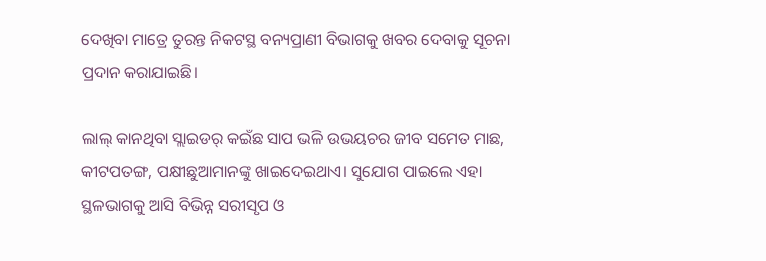ଦେଖିବା ମାତ୍ରେ ତୁରନ୍ତ ନିକଟସ୍ଥ ବନ୍ୟପ୍ରାଣୀ ବିଭାଗକୁ ଖବର ଦେବାକୁ ସୂଚନା ପ୍ରଦାନ କରାଯାଇଛି।

ଲାଲ୍‌ କାନଥିବା ସ୍ଲାଇଡର୍‌ କଇଁଛ ସାପ ଭଳି ଉଭୟଚର ଜୀବ ସମେତ ମାଛ, କୀଟପତଙ୍ଗ, ପକ୍ଷୀଛୁଆମାନଙ୍କୁ ଖାଇଦେଇଥାଏ। ସୁଯୋଗ ପାଇଲେ ଏହା ସ୍ଥଳଭାଗକୁ ଆସି ବିଭିନ୍ନ ସରୀସୃପ ଓ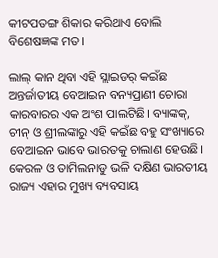କୀଟପତଙ୍ଗ ଶିକାର କରିଥାଏ ବୋଲି ବିଶେଷଜ୍ଞଙ୍କ ମତ।

ଲାଲ୍‌ କାନ ଥିବା ଏହି ସ୍ଲାଇଡର୍‌ କଇଁଛ ଅନ୍ତର୍ଜାତୀୟ ବେଆଇନ ବନ୍ୟପ୍ରାଣୀ ଚୋରା କାରବାରର ଏକ ଅଂଶ ପାଲଟିଛି। ବ୍ୟାଙ୍କକ୍, ଚୀନ୍‌ ଓ ଶ୍ରୀଲଙ୍କାରୁ ଏହି କଇଁଛ ବହୁ ସଂଖ୍ୟାରେ ବେଆଇନ ଭାବେ ଭାରତକୁ ଚାଲାଣ ହେଉଛି। କେରଳ ଓ ତାମିଲନାଡୁ ଭଳି ଦକ୍ଷିଣ ଭାରତୀୟ ରାଜ୍ୟ ଏହାର ମୁଖ୍ୟ ବ୍ୟବସାୟ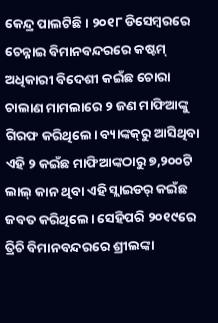କେନ୍ଦ୍ର ପାଲଟିଛି। ୨୦୧୮ ଡିସେମ୍ବରରେ ଚେନ୍ନାଇ ବିମାନବନ୍ଦରରେ କଷ୍ଟମ୍‌ ଅଧିକାରୀ ବିଦେଶୀ କଇଁଛ ଚୋରା ଚାଲାଣ ମାମଲାରେ ୨ ଜଣ ମାଫିଆଙ୍କୁ ଗିରଫ କରିଥିଲେ। ବ୍ୟାଙ୍କକ୍‌ରୁ ଆସିଥିବା ଏହି ୨ କଇଁଛ ମାଫିଆଙ୍କଠାରୁ ୭,୨୦୦ଟି ଲାଲ୍‌ କାନ ଥିବା ଏହି ସ୍ଲାଇଡର୍‌ କଇଁଛ ଜବତ କରିଥିଲେ। ସେହିପରି ୨୦୧୯ରେ ତ୍ରିଚି ବିମାନବନ୍ଦରରେ ଶ୍ରୀଲଙ୍କା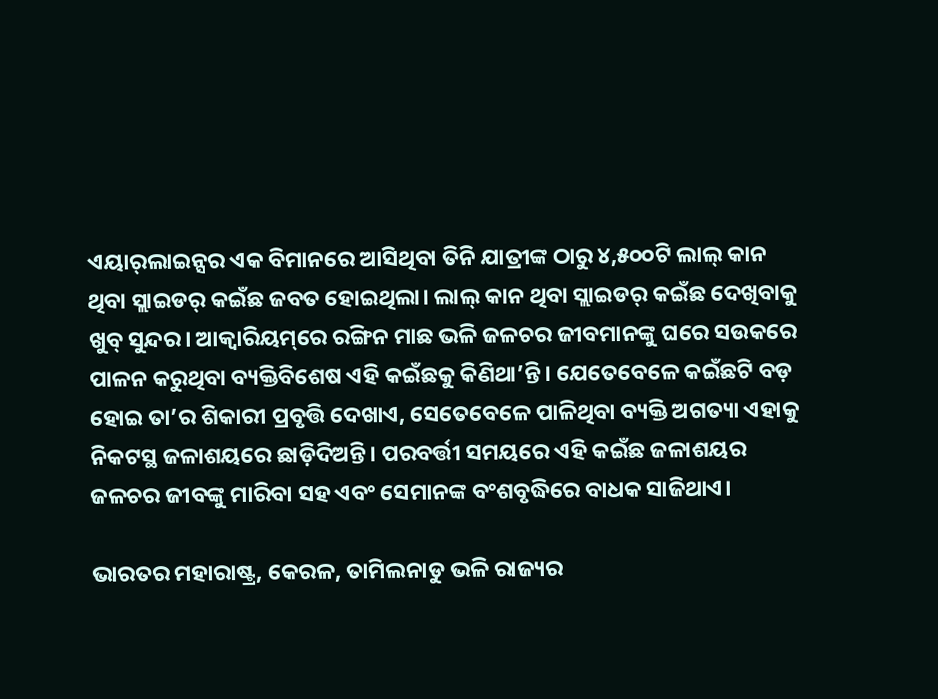ଏୟାର୍‌ଲାଇନ୍ସର ଏକ ବିମାନରେ ଆସିଥିବା ତିନି ଯାତ୍ରୀଙ୍କ ଠାରୁ ୪,୫୦୦ଟି ଲାଲ୍‌ କାନ ଥିବା ସ୍ଲାଇଡର୍‌ କଇଁଛ ଜବତ ହୋଇଥିଲା। ଲାଲ୍‌ କାନ ଥିବା ସ୍ଲାଇଡର୍‌ କଇଁଛ ଦେଖିବାକୁ ଖୁବ୍‌ ସୁନ୍ଦର। ଆକ୍ୱାରିୟମ୍‌ରେ ରଙ୍ଗିନ ମାଛ ଭଳି ଜଳଚର ଜୀବମାନଙ୍କୁ ଘରେ ସଉକରେ ପାଳନ କରୁଥିବା ବ୍ୟକ୍ତିବିଶେଷ ଏହି କଇଁଛକୁ କିଣିଥା’ନ୍ତି। ଯେତେବେଳେ କଇଁଛଟି ବଡ଼ ହୋଇ ତା’ର ଶିକାରୀ ପ୍ରବୃତ୍ତି ଦେଖାଏ, ସେତେବେଳେ ପାଳିଥିବା ବ୍ୟକ୍ତି ଅଗତ୍ୟା ଏହାକୁ ନିକଟସ୍ଥ ଜଳାଶୟରେ ଛାଡ଼ିଦିଅନ୍ତି। ପରବର୍ତ୍ତୀ ସମୟରେ ଏହି କଇଁଛ ଜଳାଶୟର ଜଳଚର ଜୀବଙ୍କୁ ମାରିବା ସହ ଏବଂ ସେମାନଙ୍କ ବଂଶବୃଦ୍ଧିରେ ବାଧକ ସାଜିଥାଏ।

ଭାରତର ମହାରାଷ୍ଟ୍ର, କେରଳ, ତାମିଲନାଡୁ ଭଳି ରାଜ୍ୟର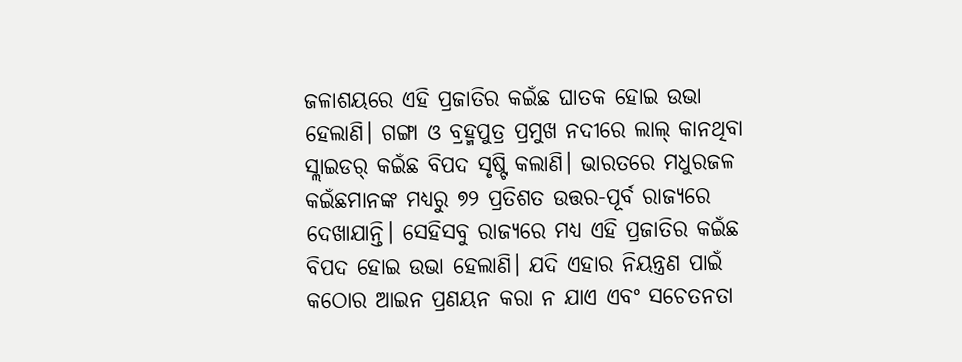ଜଳାଶୟରେ ଏହି ପ୍ରଜାତିର କଇଁଛ ଘାତକ ହୋଇ ଉଭା ହେଲାଣି। ଗଙ୍ଗା ଓ ବ୍ରହ୍ମପୁତ୍ର ପ୍ରମୁଖ ନଦୀରେ ଲାଲ୍‌ କାନଥିବା ସ୍ଲାଇଡର୍‌ କଇଁଛ ବିପଦ ସୃଷ୍ଟି କଲାଣି। ଭାରତରେ ମଧୁରଜଳ କଇଁଛମାନଙ୍କ ମଧ୍ୟରୁ ୭୨ ପ୍ରତିଶତ ଉତ୍ତର-ପୂର୍ବ ରାଜ୍ୟରେ ଦେଖାଯାନ୍ତି। ସେହିସବୁ ରାଜ୍ୟରେ ମଧ୍ୟ ଏହି ପ୍ରଜାତିର କଇଁଛ ବିପଦ ହୋଇ ଉଭା ହେଲାଣି। ଯଦି ଏହାର ନିୟନ୍ତ୍ରଣ ପାଇଁ କଠୋର ଆଇନ ପ୍ରଣୟନ କରା ନ ଯାଏ ଏବଂ ସଚେତନତା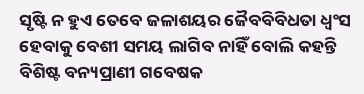ସୃଷ୍ଟି ନ ହୁଏ ତେବେ ଜଳାଶୟର ଜୈବବିବିଧତା ଧ୍ବଂସ ହେବାକୁ ବେଶୀ ସମୟ ଲାଗିବ ନାହିଁ ବୋଲି କହନ୍ତି ବିଶିଷ୍ଟ ବନ୍ୟପ୍ରାଣୀ ଗବେଷକ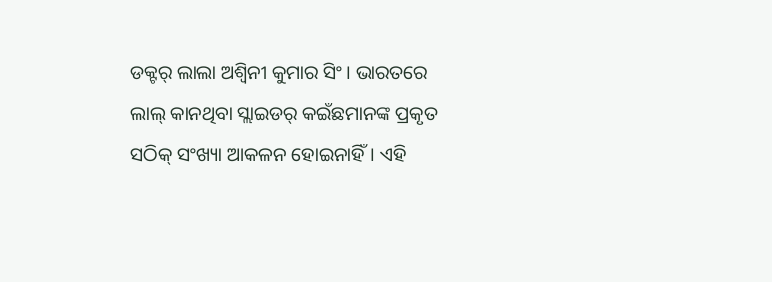ଡକ୍ଟର୍‌ ଲାଲା ଅଶ୍ବିନୀ କୁମାର ସିଂ। ଭାରତରେ ଲାଲ୍‌ କାନଥିବା ସ୍ଲାଇଡର୍‌ କଇଁଛମାନଙ୍କ ପ୍ରକୃତ ସଠିକ୍‌ ସଂଖ୍ୟା ଆକଳନ ହୋଇନାହିଁ। ଏହି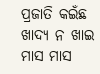ପ୍ରଜାତି କଇଁଛ ଖାଦ୍ୟ ନ ଖାଇ ମାସ ମାସ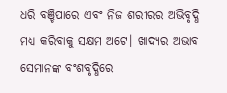ଧରି ବଞ୍ଚିପାରେ ଏବଂ ନିଜ ଶରୀରର ଅଭିବୃଦ୍ଧି ମଧ୍ୟ କରିବାକୁ ସକ୍ଷମ ଅଟେ। ଖାଦ୍ୟର ଅଭାବ ସେମାନଙ୍କ ବଂଶବୃଦ୍ଧିରେ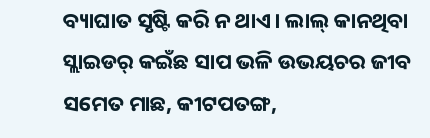ବ୍ୟାଘାତ ସୃଷ୍ଟି କରି ନ ଥାଏ। ଲାଲ୍‌ କାନଥିବା ସ୍ଲାଇଡର୍‌ କଇଁଛ ସାପ ଭଳି ଉଭୟଚର ଜୀବ ସମେତ ମାଛ, କୀଟପତଙ୍ଗ,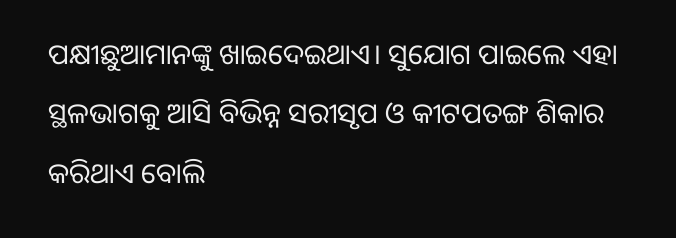ପକ୍ଷୀଛୁଆମାନଙ୍କୁ ଖାଇଦେଇଥାଏ। ସୁଯୋଗ ପାଇଲେ ଏହା ସ୍ଥଳଭାଗକୁ ଆସି ବିଭିନ୍ନ ସରୀସୃପ ଓ କୀଟପତଙ୍ଗ ଶିକାର କରିଥାଏ ବୋଲି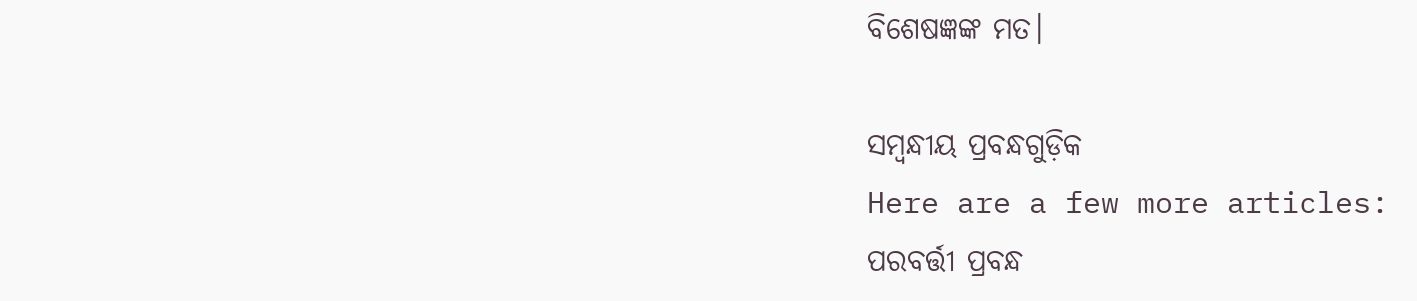ବିଶେଷଜ୍ଞଙ୍କ ମତ।

ସମ୍ବନ୍ଧୀୟ ପ୍ରବନ୍ଧଗୁଡ଼ିକ
Here are a few more articles:
ପରବର୍ତ୍ତୀ ପ୍ରବନ୍ଧ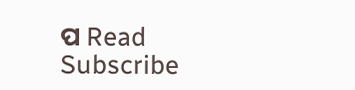ପ Read
Subscribe